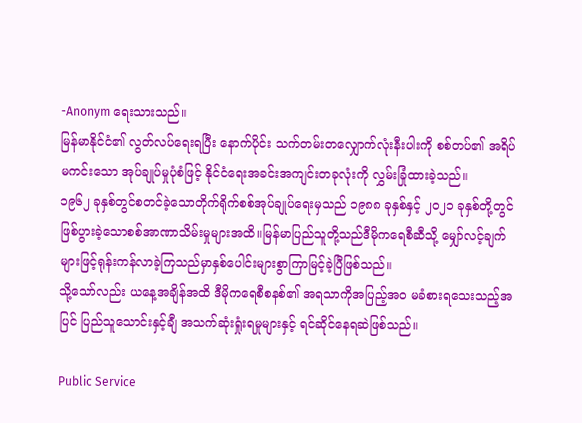-Anonym ရေးသားသည်။
မြန်မာနိုင်ငံ၏ လွတ်လပ်ရေးရပြီး နောက်ပိုင်း သက်တမ်းတလျှောက်လုံးနီးပါးကို စစ်တပ်၏ အရိပ်မကင်းသော အုပ်ချုပ်မှုပုံစံဖြင့် နိုင်ငံရေးအခင်းအကျင်းတခုလုံးကို လွှမ်းခြုံထားခဲ့သည်။
၁၉၆၂ ခုနှစ်တွင်စတင်ခဲ့သောတိုက်ရိုက်စစ်အုပ်ချုပ်ရေးမှသည် ၁၉၈၈ ခုနှစ်နှင့် ၂၀၂၁ ခုနှစ်တို့တွင် ဖြစ်ပွားခဲ့သောစစ်အာဏာသိမ်းမှုများအထိ။မြန်မာပြည်သူတို့သည်ဒီမိုကရေစီဆီသို့ မျှော်လင့်ချက်များဖြင့်ရုန်းကန်လာခဲ့ကြသည်မှာနှစ်ပေါင်းများစွာကြာမြင့်ခဲ့ပြီဖြစ်သည်။
သို့သော်လည်း ယနေ့အချိန်အထိ ဒီမိုကရေစီစနစ်၏ အရသာကိုအပြည့်အဝ မခံစားရသေးသည့်အပြင် ပြည်သူသောင်းနှင့်ချီ အသက်ဆုံးရှုံးရမှုများနှင့် ရင်ဆိုင်နေရဆဲဖြစ်သည်။

Public Service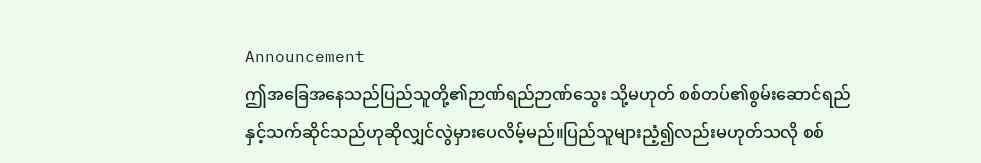Announcement
ဤအခြေအနေသည်ပြည်သူတို့၏ဉာဏ်ရည်ဉာဏ်သွေး သို့မဟုတ် စစ်တပ်၏စွမ်းဆောင်ရည်နှင့်သက်ဆိုင်သည်ဟုဆိုလျှင်လွဲမှားပေလိမ့်မည်။ပြည်သူများညံ့၍လည်းမဟုတ်သလို စစ်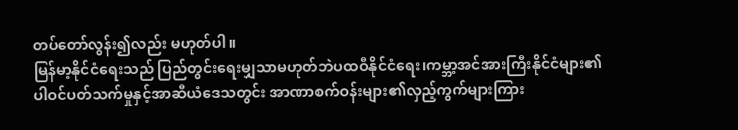တပ်တော်လွန်း၍လည်း မဟုတ်ပါ။
မြန်မာ့နိုင်ငံရေးသည် ပြည်တွင်းရေးမျှသာမဟုတ်ဘဲပထဝီနိုင်ငံရေး၊ကမ္ဘာ့အင်အားကြီးနိုင်ငံများ၏ပါဝင်ပတ်သက်မှုနှင့်အာဆီယံဒေသတွင်း အာဏာစက်ဝန်းများ၏လှည့်ကွက်များကြား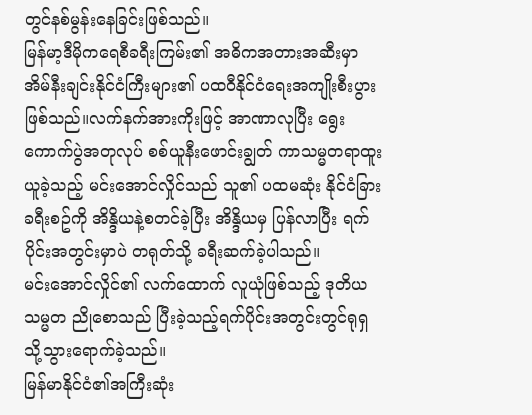တွင်နစ်မွန်းနေခြင်းဖြစ်သည်။
မြန်မာ့ဒီမိုကရေစီခရီးကြမ်း၏ အဓိကအတားအဆီးမှာအိမ်နီးချင်းနိုင်ငံကြီးများ၏ ပထဝီနိုင်ငံရေးအကျိုးစီးပွားဖြစ်သည်။လက်နက်အားကိုးဖြင့် အာဏာလုပြီး ရွေးကောက်ပွဲအတုလုပ် စစ်ယူနီးဖောင်းချွတ် ကာသမ္မတရာထူးယူခဲ့သည့် မင်းအောင်လှိုင်သည် သူ၏ ပထမဆုံး နိုင်ငံခြားခရီးစဥ်ကို အိန္ဒိယနဲ့စတင်ခဲ့ပြီး အိန္ဒိယမှ ပြန်လာပြီး ရက်ပိုင်းအတွင်းမှာပဲ တရုတ်သို့ ခရီးဆက်ခဲ့ပါသည်။
မင်းအောင်လှိုင်၏ လက်ထောက် လူယုံဖြစ်သည့် ဒုတိယသမ္မတ ညိုစောသည် ပြီးခဲ့သည့်ရက်ပိုင်းအတွင်းတွင်ရုရှသို့သွားရောက်ခဲ့သည်။
မြန်မာနိုင်ငံ၏အကြီးဆုံး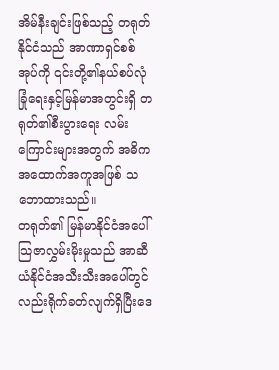အိမ်နီးချင်းဖြစ်သည့် တရုတ်နိုင်ငံသည် အာဏာရှင်စစ်အုပ်ကို ၎င်းတို့၏နယ်စပ်လုံခြုံရေးနှင့်မြန်မာအတွင်းရှိ တရုတ်၏စီးပွားရေး လမ်းကြောင်းများအတွက် အဓိကအထောက်အကူအဖြစ် သဘောထားသည်။
တရုတ်၏ မြန်မာနိုင်ငံအပေါ် သြဇာလွှမ်းမိုးမှုသည် အာဆီယံနိုင်ငံအသီးသီးအပေါ်တွင်လည်းရိုက်ခတ်လျက်ရှိပြီးဒေ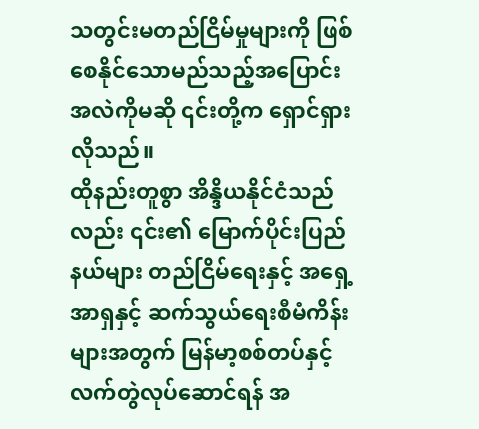သတွင်းမတည်ငြိမ်မှုများကို ဖြစ်စေနိုင်သောမည်သည့်အပြောင်းအလဲကိုမဆို ၎င်းတို့က ရှောင်ရှားလိုသည်။
ထိုနည်းတူစွာ အိန္ဒိယနိုင်ငံသည်လည်း ၎င်း၏ မြောက်ပိုင်းပြည်နယ်များ တည်ငြိမ်ရေးနှင့် အရှေ့အာရှနှင့် ဆက်သွယ်ရေးစီမံကိန်းများအတွက် မြန်မာ့စစ်တပ်နှင့် လက်တွဲလုပ်ဆောင်ရန် အ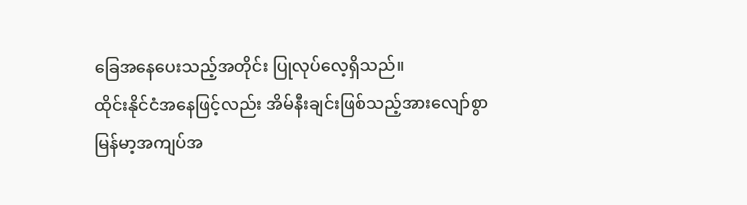ခြေအနေပေးသည့်အတိုင်း ပြုလုပ်လေ့ရှိသည်။
ထိုင်းနိုင်ငံအနေဖြင့်လည်း အိမ်နီးချင်းဖြစ်သည့်အားလျော်စွာ မြန်မာ့အကျပ်အ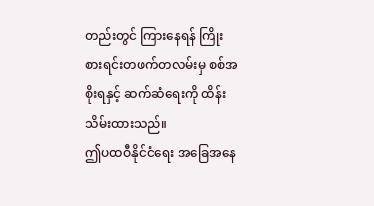တည်းတွင် ကြားနေရန် ကြိုးစားရင်းတဖက်တလမ်းမှ စစ်အစိုးရနှင့် ဆက်ဆံရေးကို ထိန်းသိမ်းထားသည်။
ဤပထဝီနိုင်ငံရေး အခြေအနေ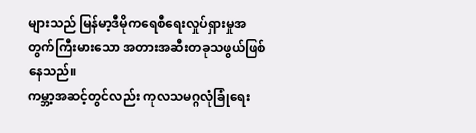များသည် မြန်မာ့ဒီမိုကရေစီရေးလှုပ်ရှားမှုအတွက်ကြီးမားသော အတားအဆီးတခုသဖွယ်ဖြစ်နေသည်။
ကမ္ဘာ့အဆင့်တွင်လည်း ကုလသမဂ္ဂလုံခြုံရေး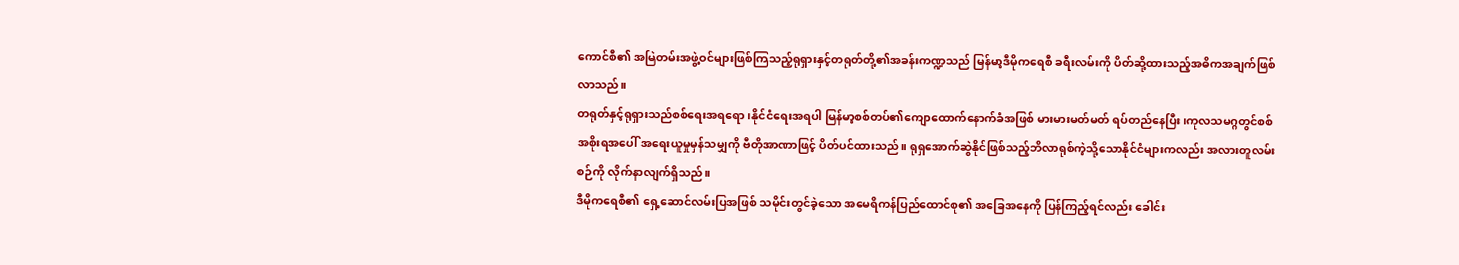ကောင်စီ၏ အမြဲတမ်းအဖွဲ့ဝင်များဖြစ်ကြသည့်ရုရှားနှင့်တရုတ်တို့၏အခန်းကဏ္ဍသည် မြန်မာ့ဒီမိုကရေစီ ခရီးလမ်းကို ပိတ်ဆို့ထားသည့်အဓိကအချက်ဖြစ်လာသည်။
တရုတ်နှင့်ရုရှားသည်စစ်ရေးအရရော၊နိုင်ငံရေးအရပါ မြန်မာ့စစ်တပ်၏ကျောထောက်နောက်ခံအဖြစ် မားမားမတ်မတ် ရပ်တည်နေပြီး၊ကုလသမဂ္ဂတွင်စစ်အစိုးရအပေါ် အရေးယူမှုမှန်သမျှကို ဗီတိုအာဏာဖြင့် ပိတ်ပင်ထားသည်။ ရုရှအောက်ဆွဲနိုင်ဖြစ်သည့်ဘိလာရုစ်ကဲ့သို့သောနိုင်ငံများကလည်း အလားတူလမ်းစဉ်ကို လိုက်နာလျက်ရှိသည်။
ဒီမိုကရေစီ၏ ရှေ့ဆောင်လမ်းပြအဖြစ် သမိုင်းတွင်ခဲ့သော အမေရိကန်ပြည်ထောင်စု၏ အခြေအနေကို ပြန်ကြည့်ရင်လည်း ခေါင်း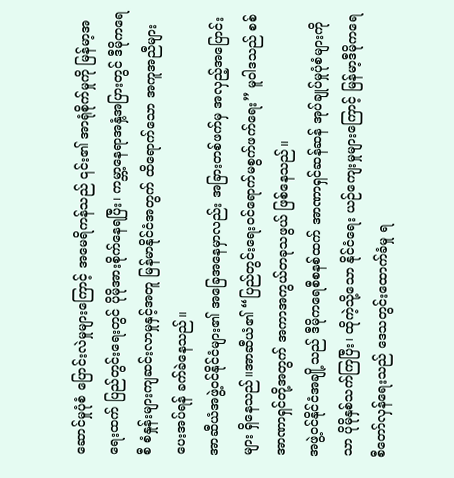ဆောင်မှုပုံစံ ပြောင်းလဲမှုများကြောင့် အမေရိကန်သည် ၎င်း၏ အာရုံစိုက်မှုကို မြန်မာ့အရေးထက် ပြည်တွင်းရေးတွင် ပိုမိုအားစိုက်နေရပြီး၊ ကမ္ဘာ့နေရာအနှံ့အပြားတွင် ဒီမိုကရေစီ စံနှုန်းများကျဆင်းလာမှုနှင့်အတူ မြန်မာနိုင်ငံအတွက် ထိရောက်သော အကူအညီများ ပေးအပ်ရန် ခက်ခဲနေသည်။
အာဆီယံအဖွဲ့ဝင်နိုင်ငံများ၏ အခြေအနေမှာလည်း အခြားတစ်ဖက်မှ အလှည့်အပြောင်းများ ရှိနေသည်။အာဆီယံ၏ “ပြည်တွင်းရေးဝင်ရောက်မစွက်ဖက်ရေး” မူဝါဒသည် စစ်အာဏာရှင်တို့အတွက် အကာအကွယ်တခုသဖွယ် ဖြစ်နေသည်။
အဖွဲ့ဝင်နိုင်ငံအချို့သည် ဒီမိုကရေစီစနစ်ထက် အာဏာရှင်ဆန်ဆန် အုပ်ချုပ်မှုပုံစံများကိုသာ ပိုမိုနှစ်သက်ကြပြီး၊ ထိုကဲ့သို့သော နိုင်ငံရေး ယဉ်ကျေးမှုများကြောင့် မြန်မာ့ဒီမိုကရေစီတော်လှန်ရေးသည် ဒေသတွင်းထောက်ခံမှု ရ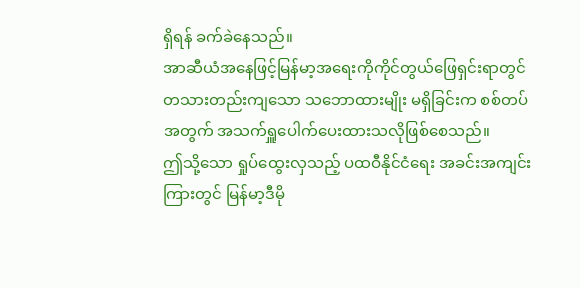ရှိရန် ခက်ခဲနေသည်။
အာဆီယံအနေဖြင့်မြန်မာ့အရေးကိုကိုင်တွယ်ဖြေရှင်းရာတွင် တသားတည်းကျသော သဘောထားမျိုး မရှိခြင်းက စစ်တပ်အတွက် အသက်ရှူပေါက်ပေးထားသလိုဖြစ်စေသည်။
ဤသို့သော ရှုပ်ထွေးလှသည့် ပထဝီနိုင်ငံရေး အခင်းအကျင်းကြားတွင် မြန်မာ့ဒီမို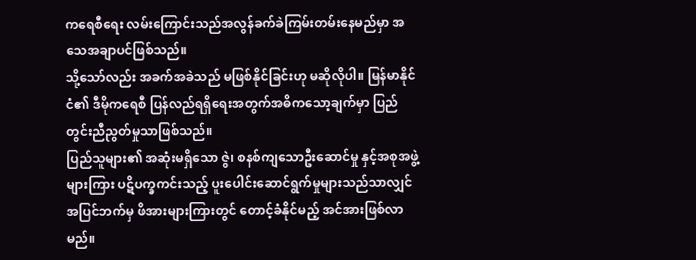ကရေစီရေး လမ်းကြောင်းသည်အလွန်ခက်ခဲကြမ်းတမ်းနေမည်မှာ အသေအချာပင်ဖြစ်သည်။
သို့သော်လည်း အခက်အခဲသည် မဖြစ်နိုင်ခြင်းဟု မဆိုလိုပါ။ မြန်မာနိုင်ငံ၏ ဒီမိုကရေစီ ပြန်လည်ရရှိရေးအတွက်အဓိကသော့ချက်မှာ ပြည်တွင်းညီညွတ်မှုသာဖြစ်သည်။
ပြည်သူများ၏ အဆုံးမရှိသော ဇွဲ၊ စနစ်ကျသောဦးဆောင်မှု နှင့်အစုအဖွဲ့များကြား ပဋိပက္ခကင်းသည့် ပူးပေါင်းဆောင်ရွက်မှုများသည်သာလျှင် အပြင်ဘက်မှ ဖိအားများကြားတွင် တောင့်ခံနိုင်မည့် အင်အားဖြစ်လာမည်။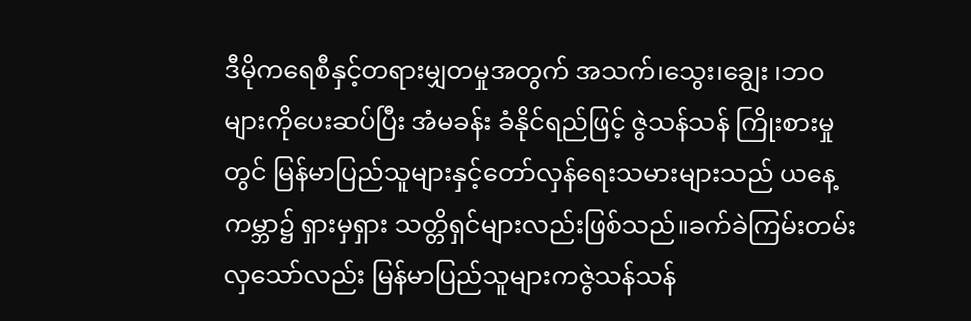ဒီမိုကရေစီနှင့်တရားမျှတမှုအတွက် အသက်၊သွေး၊ချွေး ၊ဘဝများကိုပေးဆပ်ပြီး အံမခန်း ခံနိုင်ရည်ဖြင့် ဇွဲသန်သန် ကြိုးစားမှုတွင် မြန်မာပြည်သူများနှင့်တော်လှန်ရေးသမားများသည် ယနေ့ ကမ္ဘာ၌ ရှားမှရှား သတ္တိရှင်များလည်းဖြစ်သည်။ခက်ခဲကြမ်းတမ်းလှသော်လည်း မြန်မာပြည်သူများကဇွဲသန်သန်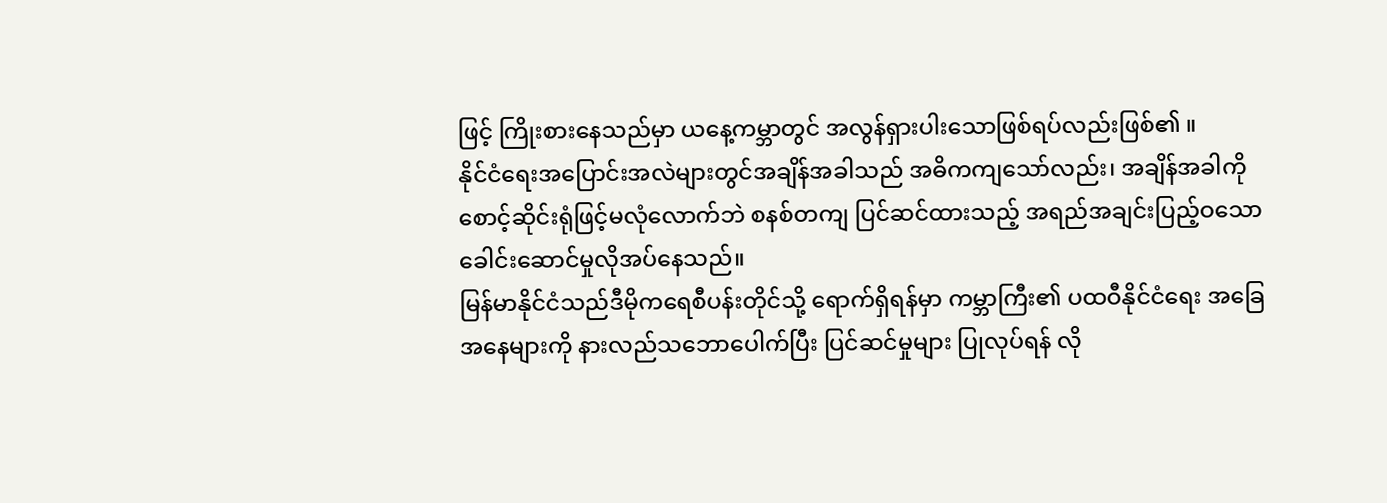ဖြင့် ကြိုးစားနေသည်မှာ ယနေ့ကမ္ဘာတွင် အလွန်ရှားပါးသောဖြစ်ရပ်လည်းဖြစ်၏ ။
နိုင်ငံရေးအပြောင်းအလဲများတွင်အချိန်အခါသည် အဓိကကျသော်လည်း၊ အချိန်အခါကို စောင့်ဆိုင်းရုံဖြင့်မလုံလောက်ဘဲ စနစ်တကျ ပြင်ဆင်ထားသည့် အရည်အချင်းပြည့်ဝသောခေါင်းဆောင်မှုလိုအပ်နေသည်။
မြန်မာနိုင်ငံသည်ဒီမိုကရေစီပန်းတိုင်သို့ ရောက်ရှိရန်မှာ ကမ္ဘာကြီး၏ ပထဝီနိုင်ငံရေး အခြေအနေများကို နားလည်သဘောပေါက်ပြီး ပြင်ဆင်မှုများ ပြုလုပ်ရန် လို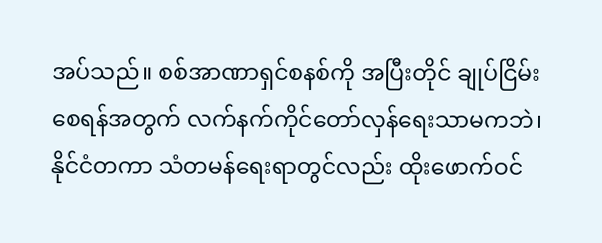အပ်သည်။ စစ်အာဏာရှင်စနစ်ကို အပြီးတိုင် ချုပ်ငြိမ်းစေရန်အတွက် လက်နက်ကိုင်တော်လှန်ရေးသာမကဘဲ၊ နိုင်ငံတကာ သံတမန်ရေးရာတွင်လည်း ထိုးဖောက်ဝင်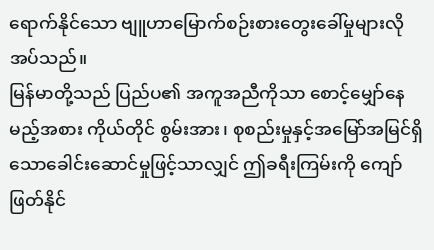ရောက်နိုင်သော ဗျူဟာမြောက်စဉ်းစားတွေးခေါ်မှုများလိုအပ်သည်။
မြန်မာတို့သည် ပြည်ပ၏ အကူအညီကိုသာ စောင့်မျှော်နေမည့်အစား ကိုယ်တိုင် စွမ်းအား၊ စုစည်းမှုနှင့်အမြော်အမြင်ရှိသောခေါင်းဆောင်မှုဖြင့်သာလျှင် ဤခရီးကြမ်းကို ကျော်ဖြတ်နိုင်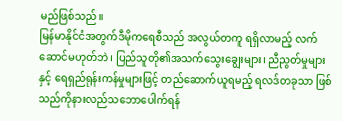မည်ဖြစ်သည်။
မြန်မာနိုင်ငံအတွက်ဒီမိုကရေစီသည် အလွယ်တကူ ရရှိလာမည့် လက်ဆောင်မဟုတ်ဘဲ၊ ပြည်သူတို၏အသက်သွေးချွေးများ၊ ညီညွတ်မှုများနှင့် ရေရှည်ရုန်းကန်မှုများဖြင့် တည်ဆောက်ယူရမည့် ရလဒ်တခုသာ ဖြစ်သည်ကိုနားလည်သဘောပေါက်ရန်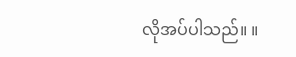လိုအပ်ပါသည်။ ။